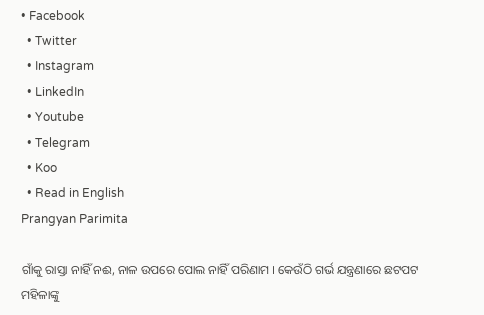• Facebook
  • Twitter
  • Instagram
  • LinkedIn
  • Youtube
  • Telegram
  • Koo
  • Read in English
Prangyan Parimita

ଗାଁକୁ ରାସ୍ତା ନାହିଁ ନଈ, ନାଳ ଉପରେ ପୋଲ ନାହିଁ ପରିଣାମ । କେଉଁଠି ଗର୍ଭ ଯନ୍ତ୍ରଣାରେ ଛଟପଟ ମହିଳାଙ୍କୁ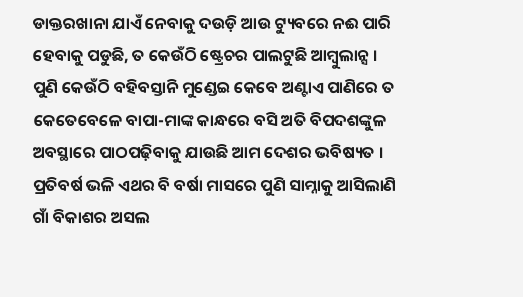ଡାକ୍ତରଖାନା ଯାଏଁ ନେବାକୁ ଦଉଡ଼ି ଆଉ ଟ୍ୟୁବରେ ନଈ ପାରି ହେବାକୁ ପଡୁଛି, ତ କେଉଁଠି ଷ୍ଟ୍ରେଚର ପାଲଟୁଛି ଆମ୍ବୁଲାନ୍ସ । ପୁଣି କେଉଁଠି ବହିବସ୍ତାନି ମୁଣ୍ଡେଇ କେବେ ଅଣ୍ଟାଏ ପାଣିରେ ତ କେତେବେଳେ ବାପା-ମାଙ୍କ କାନ୍ଧରେ ବସି ଅତି ବିପଦଶଙ୍କୁଳ ଅବସ୍ଥାରେ ପାଠପଢ଼ିବାକୁ ଯାଉଛି ଆମ ଦେଶର ଭବିଷ୍ୟତ । ପ୍ରତିବର୍ଷ ଭଳି ଏଥର ବି ବର୍ଷା ମାସରେ ପୁଣି ସାମ୍ନାକୁ ଆସିଲାଣି ଗାଁ ବିକାଶର ଅସଲ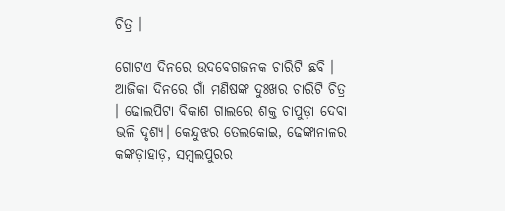ଚିତ୍ର ।

ଗୋଟଏ ଦିନରେ ଉଦବେଗଜନକ ଚାରିଟି ଛବି । ଆଜିକା ଦିନରେ ଗାଁ ମଣିଷଙ୍କ ଦୁଃଖର ଚାରିଟି ଚିତ୍ର । ଢୋଲପିଟା ବିକାଶ ଗାଲରେ ଶକ୍ତ ଚାପୁଡ଼ା ଦେବା ଭଳି ଦୃଶ୍ୟ। କେନ୍ଦୁଝର ତେଲକୋଇ, ଢେଙ୍କାନାଳର କଙ୍କଡ଼ାହାଡ଼, ସମ୍ବଲପୁରର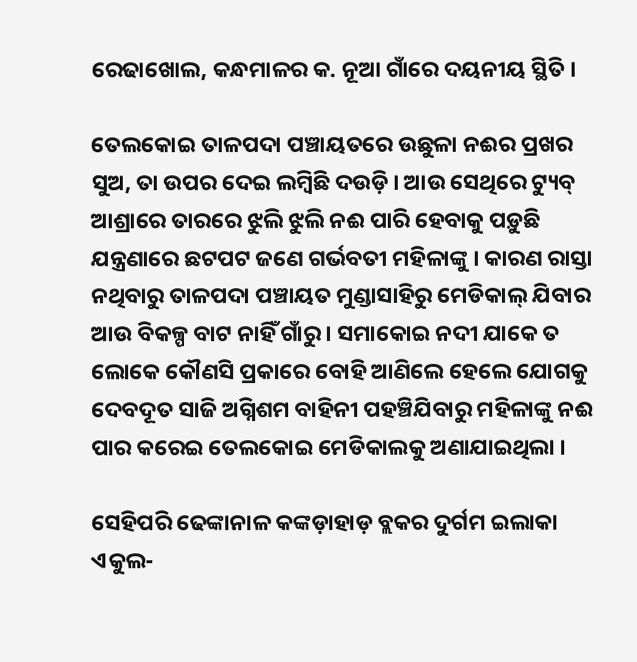ରେଢାଖୋଲ, କନ୍ଧମାଳର କ. ନୂଆ ଗାଁରେ ଦୟନୀୟ ସ୍ଥିତି ।

ତେଲକୋଇ ତାଳପଦା ପଞ୍ଚାୟତରେ ଉଛୁଳା ନଈର ପ୍ରଖର ସୁଅ, ତା ଉପର ଦେଇ ଲମ୍ବିଛି ଦଉଡ଼ି । ଆଉ ସେଥିରେ ଟ୍ୟୁବ୍ ଆଶ୍ରାରେ ତାରରେ ଝୁଲି ଝୁଲି ନଈ ପାରି ହେବାକୁ ପଡ଼ୁଛି ଯନ୍ତ୍ରଣାରେ ଛଟପଟ ଜଣେ ଗର୍ଭବତୀ ମହିଳାଙ୍କୁ । କାରଣ ରାସ୍ତା ନଥିବାରୁ ତାଳପଦା ପଞ୍ଚାୟତ ମୁଣ୍ଡାସାହିରୁ ମେଡିକାଲ୍ ଯିବାର ଆଉ ବିକଳ୍ପ ବାଟ ନାହିଁ ଗାଁରୁ । ସମାକୋଇ ନଦୀ ଯାକେ ତ ଲୋକେ କୌଣସି ପ୍ରକାରେ ବୋହି ଆଣିଲେ ହେଲେ ଯୋଗକୁ ଦେବଦୂତ ସାଜି ଅଗ୍ନିଶମ ବାହିନୀ ପହଞ୍ଚିଯିବାରୁ ମହିଳାଙ୍କୁ ନଈ ପାର କରେଇ ତେଲକୋଇ ମେଡିକାଲକୁ ଅଣାଯାଇଥିଲା ।

ସେହିପରି ଢେଙ୍କାନାଳ କଙ୍କଡ଼ାହାଡ଼ ବ୍ଲକର ଦୁର୍ଗମ ଇଲାକା ଏକୁଲ-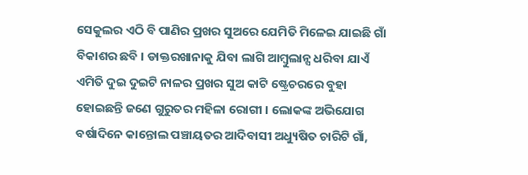ସେକୁଲର ଏଠି ବି ପାଣିର ପ୍ରଖର ସୁଅରେ ଯେମିତି ମିଳେଇ ଯାଇଛି ଗାଁ ବିକାଶର ଛବି । ଡାକ୍ତରଖାନାକୁ ଯିବା ଲାଗି ଆମ୍ବୁଲାନ୍ସ ଧରିବା ଯାଏଁ ଏମିତି ଦୁଇ ଦୁଇଟି ନାଳର ପ୍ରଖର ସୁଅ କାଟି ଷ୍ଟ୍ରେଚରରେ ବୁହା ହୋଇଛନ୍ତି ଜଣେ ଗୁରୁତର ମହିଳା ରୋଗୀ । ଲୋକଙ୍କ ଅଭିଯୋଗ ବର୍ଷାଦିନେ କାନ୍ତୋଲ ପଞ୍ଚାୟତର ଆଦିବାସୀ ଅଧ୍ୟୁଷିତ ଚାରିଟି ଗାଁ,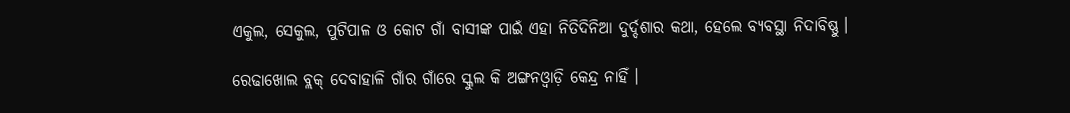ଏକୁଲ, ସେକୁଲ, ପୁଟିପାଳ ଓ କୋଟ ଗାଁ ବାସୀଙ୍କ ପାଇଁ ଏହା ନିତିଦିନିଆ ଦୁର୍ଦ୍ଦଶାର କଥା, ହେଲେ ବ୍ୟବସ୍ଥା ନିଦାବିଷ୍ଣୁ ।

ରେଢାଖୋଲ ବ୍ଲକ୍ ଦେବାହାଳି ଗାଁର ଗାଁରେ ସ୍କୁଲ କି ଅଙ୍ଗନଓ୍ୱାଡ଼ି କେନ୍ଦ୍ର ନାହିଁ ।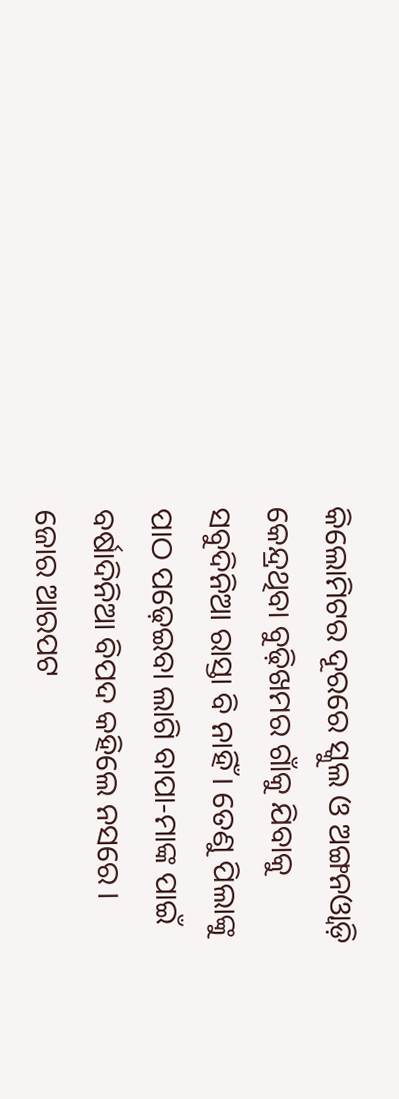କିଲୋମିଟର ଦୂରରେ ସ୍କୁଲ ଓ ଅଙ୍ଗନଓ୍ୱାଡ଼ି କେନ୍ଦ୍ରଥିବା ବୁଢ଼ିଖମର ଗାଁକୁ ଯିବାକୁ ସବୁଦିନିଆ ରାସ୍ତା ବି ନାହିଁ । ତେଣୁ ପିଲାଙ୍କୁ ପାଠ ପଢ଼େଇବା ଲାଗି ବାପା-ମାଙ୍କ ପାଇଁ ବର୍ଷାଦିନିଆ ବିପଦ କହିଲେ ନସରେ । ଜୋର ଆରପଟ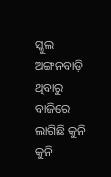ସ୍କୁଲ ଅଙ୍ଗନବାଡ଼ି ଥିବାରୁ ବାଜିରେ ଲାଗିଛି କୁନି କୁନି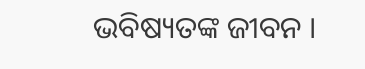ଭବିଷ୍ୟତଙ୍କ ଜୀବନ ।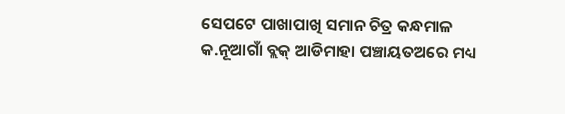ସେପଟେ ପାଖାପାଖି ସମାନ ଚିତ୍ର କନ୍ଧମାଳ କ.ନୂଆଗାଁ ବ୍ଲକ୍ ଆଡିମାହା ପଞ୍ଚାୟତଅରେ ମଧ୍ୟ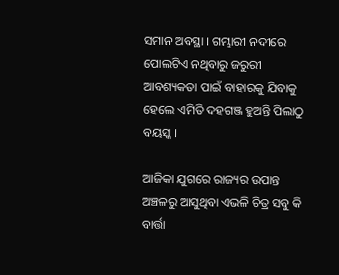ସମାନ ଅବସ୍ଥା । ଗମ୍ଭାରୀ ନଦୀରେ ପୋଲଟିଏ ନଥିବାରୁ ଜରୁରୀ ଆବଶ୍ୟକତା ପାଇଁ ବାହାରକୁ ଯିବାକୁ ହେଲେ ଏମିତି ଦହଗଞ୍ଜ ହୁଅନ୍ତି ପିଲାଠୁ ବୟସ୍କ ।

ଆଜିକା ଯୁଗରେ ରାଜ୍ୟର ଉପାନ୍ତ ଅଞ୍ଚଳରୁ ଆସୁଥିବା ଏଭଳି ଚିତ୍ର ସବୁ କି ବାର୍ତ୍ତା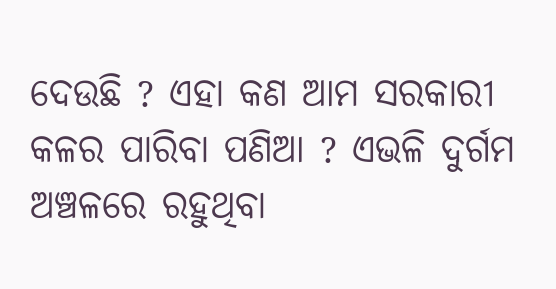ଦେଉଛି ? ଏହା କଣ ଆମ ସରକାରୀ କଳର ପାରିବା ପଣିଆ ? ଏଭଳି ଦୁର୍ଗମ ଅଞ୍ଚଳରେ ରହୁଥିବା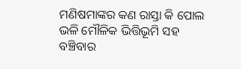ମଣିଷମାଙ୍କର କଣ ରାସ୍ତା କି ପୋଲ ଭଳି ମୌଳିକ ଭିତ୍ତିଭୂମି ସହ ବଞ୍ଚିବାର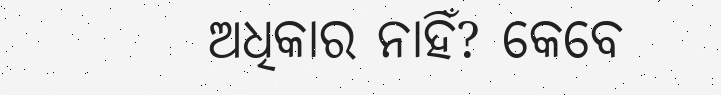ଅଧିକାର ନାହିଁ? କେବେ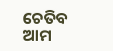ଚେତିବ ଆମ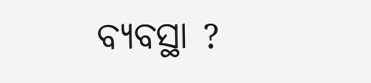ବ୍ୟବସ୍ଥା ?